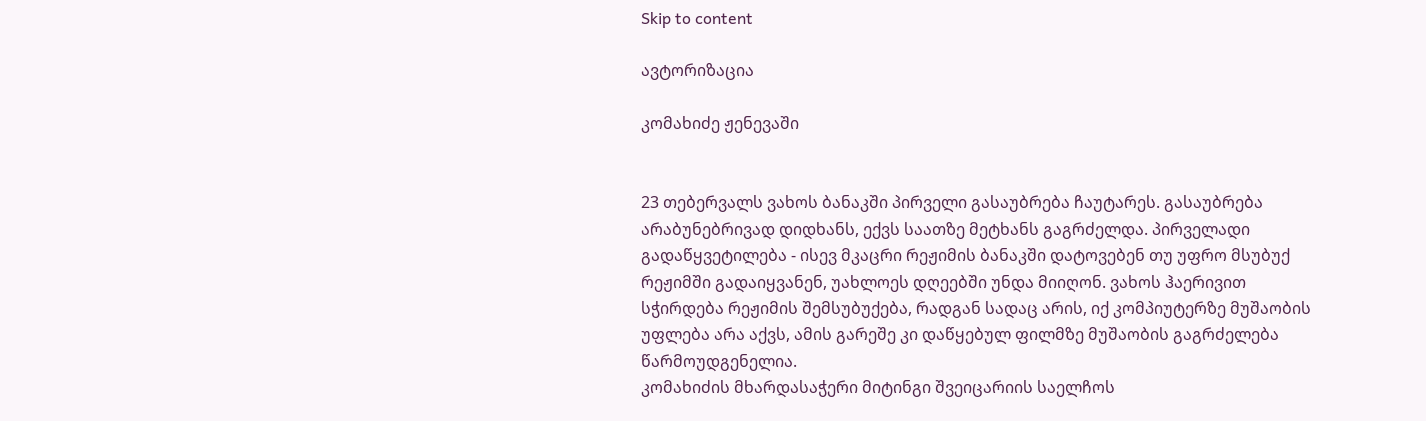Skip to content

ავტორიზაცია

კომახიძე ჟენევაში


23 თებერვალს ვახოს ბანაკში პირველი გასაუბრება ჩაუტარეს. გასაუბრება არაბუნებრივად დიდხანს, ექვს საათზე მეტხანს გაგრძელდა. პირველადი გადაწყვეტილება - ისევ მკაცრი რეჟიმის ბანაკში დატოვებენ თუ უფრო მსუბუქ რეჟიმში გადაიყვანენ, უახლოეს დღეებში უნდა მიიღონ. ვახოს ჰაერივით სჭირდება რეჟიმის შემსუბუქება, რადგან სადაც არის, იქ კომპიუტერზე მუშაობის უფლება არა აქვს, ამის გარეშე კი დაწყებულ ფილმზე მუშაობის გაგრძელება წარმოუდგენელია.
კომახიძის მხარდასაჭერი მიტინგი შვეიცარიის საელჩოს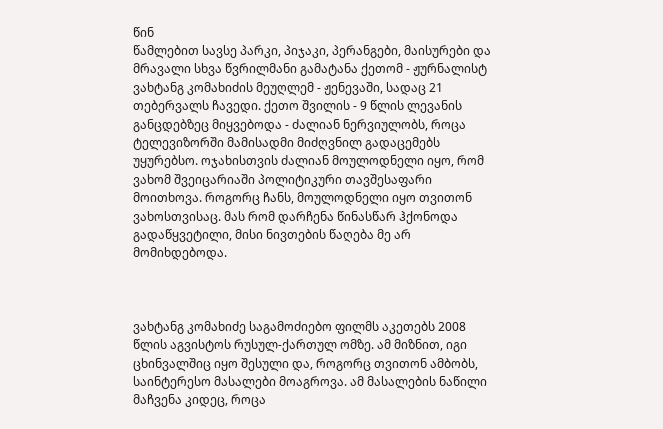წინ
წამლებით სავსე პარკი, პიჯაკი, პერანგები, მაისურები და მრავალი სხვა წვრილმანი გამატანა ქეთომ - ჟურნალისტ ვახტანგ კომახიძის მეუღლემ - ჟენევაში, სადაც 21 თებერვალს ჩავედი. ქეთო შვილის - 9 წლის ლევანის განცდებზეც მიყვებოდა - ძალიან ნერვიულობს, როცა ტელევიზორში მამისადმი მიძღვნილ გადაცემებს უყურებსო. ოჯახისთვის ძალიან მოულოდნელი იყო, რომ ვახომ შვეიცარიაში პოლიტიკური თავშესაფარი მოითხოვა. როგორც ჩანს, მოულოდნელი იყო თვითონ ვახოსთვისაც. მას რომ დარჩენა წინასწარ ჰქონოდა გადაწყვეტილი, მისი ნივთების წაღება მე არ მომიხდებოდა.



ვახტანგ კომახიძე საგამოძიებო ფილმს აკეთებს 2008 წლის აგვისტოს რუსულ-ქართულ ომზე. ამ მიზნით, იგი ცხინვალშიც იყო შესული და, როგორც თვითონ ამბობს, საინტერესო მასალები მოაგროვა. ამ მასალების ნაწილი მაჩვენა კიდეც, როცა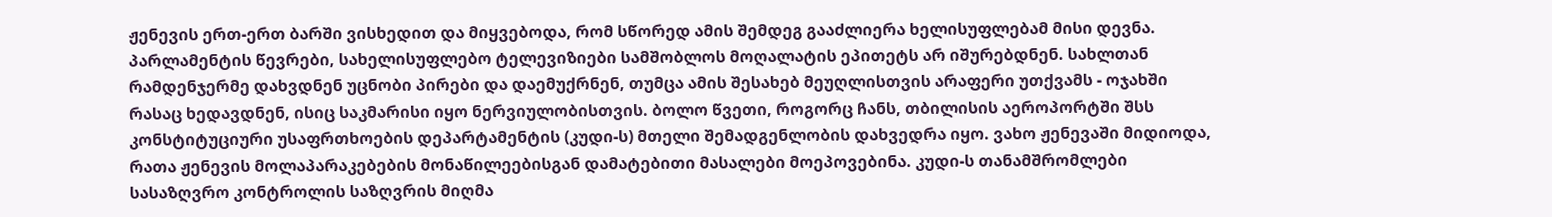ჟენევის ერთ-ერთ ბარში ვისხედით და მიყვებოდა, რომ სწორედ ამის შემდეგ გააძლიერა ხელისუფლებამ მისი დევნა. პარლამენტის წევრები, სახელისუფლებო ტელევიზიები სამშობლოს მოღალატის ეპითეტს არ იშურებდნენ. სახლთან რამდენჯერმე დახვდნენ უცნობი პირები და დაემუქრნენ, თუმცა ამის შესახებ მეუღლისთვის არაფერი უთქვამს - ოჯახში რასაც ხედავდნენ, ისიც საკმარისი იყო ნერვიულობისთვის. ბოლო წვეთი, როგორც ჩანს, თბილისის აეროპორტში შსს კონსტიტუციური უსაფრთხოების დეპარტამენტის (კუდი-ს) მთელი შემადგენლობის დახვედრა იყო. ვახო ჟენევაში მიდიოდა, რათა ჟენევის მოლაპარაკებების მონაწილეებისგან დამატებითი მასალები მოეპოვებინა. კუდი-ს თანამშრომლები სასაზღვრო კონტროლის საზღვრის მიღმა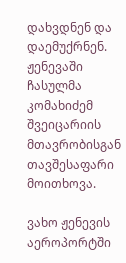დახვდნენ და დაემუქრნენ. ჟენევაში ჩასულმა კომახიძემ შვეიცარიის მთავრობისგან თავშესაფარი მოითხოვა.

ვახო ჟენევის აეროპორტში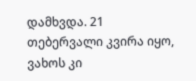დამხვდა. 21 თებერვალი კვირა იყო, ვახოს კი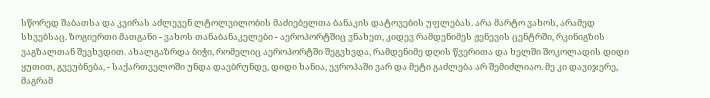სწორედ შაბათსა და კვირას აძლევენ ლტოლვილობის მაძიებელთა ბანაკის დატოვების უფლებას. არა მარტო ვახოს, არამედ სხვებსაც. ზოგიერთი მათგანი - ვახოს თანაბანაკელები - აეროპორტშიც ვნახეთ, კიდევ რამდენიმეს ჟენევის ცენტრში, რკინიგზის ვაგზალთან შევხვდით. ახალგაზრდა ბიჭი, რომელიც აეროპორტში შეგვხვდა, რამდენიმე დღის წვერითა და ხელში შოკოლადის დიდი ყუთით, გვეუბნება, - საქართველოში უნდა დავბრუნდე, დიდი ხანია, ევროპაში ვარ და მეტი გაძლება არ შემიძლიაო. მე კი დავიჯერე, მაგრამ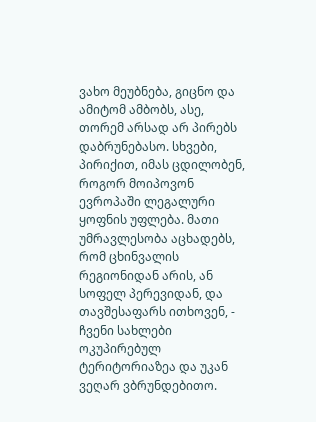ვახო მეუბნება, გიცნო და ამიტომ ამბობს, ასე, თორემ არსად არ პირებს დაბრუნებასო. სხვები, პირიქით, იმას ცდილობენ, როგორ მოიპოვონ ევროპაში ლეგალური ყოფნის უფლება. მათი უმრავლესობა აცხადებს, რომ ცხინვალის რეგიონიდან არის, ან სოფელ პერევიდან, და თავშესაფარს ითხოვენ, - ჩვენი სახლები ოკუპირებულ ტერიტორიაზეა და უკან ვეღარ ვბრუნდებითო.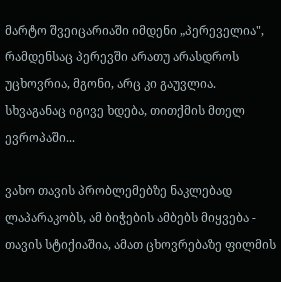მარტო შვეიცარიაში იმდენი „პერეველია", რამდენსაც პერევში არათუ არასდროს უცხოვრია, მგონი, არც კი გაუვლია. სხვაგანაც იგივე ხდება, თითქმის მთელ ევროპაში...

ვახო თავის პრობლემებზე ნაკლებად ლაპარაკობს, ამ ბიჭების ამბებს მიყვება - თავის სტიქიაშია, ამათ ცხოვრებაზე ფილმის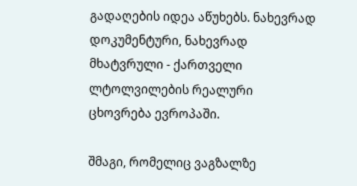გადაღების იდეა აწუხებს. ნახევრად დოკუმენტური, ნახევრად მხატვრული - ქართველი ლტოლვილების რეალური ცხოვრება ევროპაში.

შმაგი, რომელიც ვაგზალზე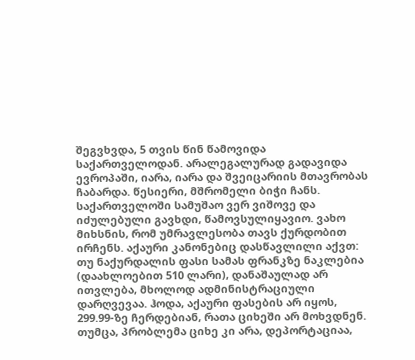შეგვხვდა, 5 თვის წინ წამოვიდა საქართველოდან. არალეგალურად გადავიდა ევროპაში, იარა, იარა და შვეიცარიის მთავრობას ჩაბარდა. წესიერი, მშრომელი ბიჭი ჩანს. საქართველოში სამუშაო ვერ ვიშოვე და იძულებული გავხდი, წამოვსულიყავიო. ვახო მიხსნის, რომ უმრავლესობა თავს ქურდობით ირჩენს. აქაური კანონებიც დასწავლილი აქვთ: თუ ნაქურდალის ფასი სამას ფრანკზე ნაკლებია (დაახლოებით 510 ლარი), დანაშაულად არ ითვლება, მხოლოდ ადმინისტრაციული დარღვევაა. ჰოდა, აქაური ფასების არ იყოს, 299.99-ზე ჩერდებიან, რათა ციხეში არ მოხვდნენ. თუმცა, პრობლემა ციხე კი არა, დეპორტაციაა,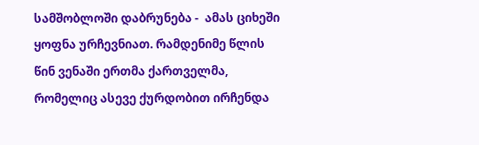სამშობლოში დაბრუნება -  ამას ციხეში ყოფნა ურჩევნიათ. რამდენიმე წლის წინ ვენაში ერთმა ქართველმა, რომელიც ასევე ქურდობით ირჩენდა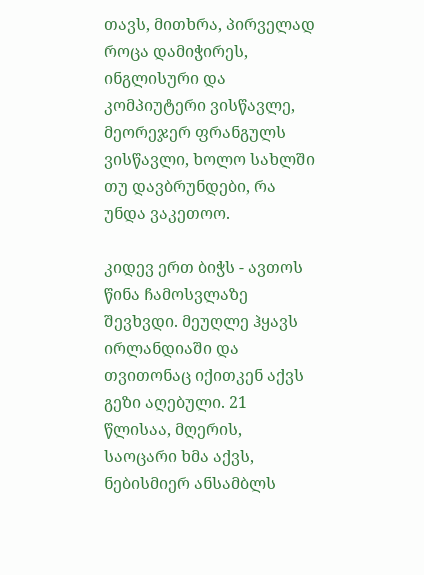თავს, მითხრა, პირველად როცა დამიჭირეს, ინგლისური და კომპიუტერი ვისწავლე, მეორეჯერ ფრანგულს ვისწავლი, ხოლო სახლში თუ დავბრუნდები, რა უნდა ვაკეთოო.

კიდევ ერთ ბიჭს - ავთოს წინა ჩამოსვლაზე შევხვდი. მეუღლე ჰყავს ირლანდიაში და თვითონაც იქითკენ აქვს გეზი აღებული. 21 წლისაა, მღერის, საოცარი ხმა აქვს, ნებისმიერ ანსამბლს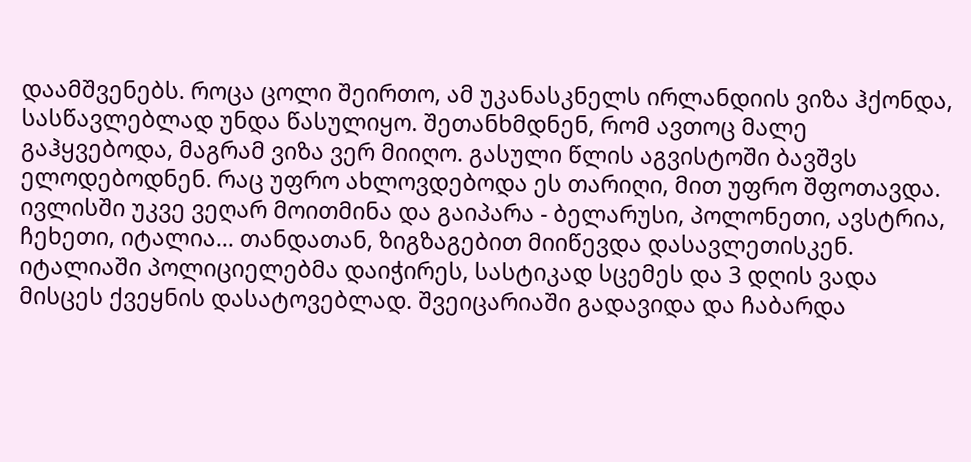დაამშვენებს. როცა ცოლი შეირთო, ამ უკანასკნელს ირლანდიის ვიზა ჰქონდა, სასწავლებლად უნდა წასულიყო. შეთანხმდნენ, რომ ავთოც მალე გაჰყვებოდა, მაგრამ ვიზა ვერ მიიღო. გასული წლის აგვისტოში ბავშვს ელოდებოდნენ. რაც უფრო ახლოვდებოდა ეს თარიღი, მით უფრო შფოთავდა. ივლისში უკვე ვეღარ მოითმინა და გაიპარა - ბელარუსი, პოლონეთი, ავსტრია, ჩეხეთი, იტალია... თანდათან, ზიგზაგებით მიიწევდა დასავლეთისკენ. იტალიაში პოლიციელებმა დაიჭირეს, სასტიკად სცემეს და 3 დღის ვადა მისცეს ქვეყნის დასატოვებლად. შვეიცარიაში გადავიდა და ჩაბარდა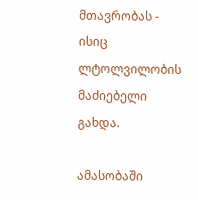მთავრობას - ისიც ლტოლვილობის მაძიებელი გახდა.

ამასობაში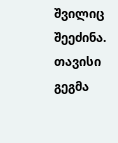შვილიც შეეძინა. თავისი გეგმა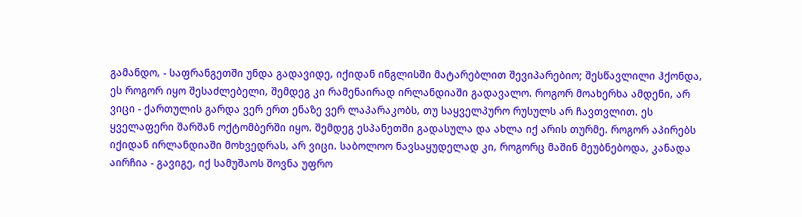გამანდო, - საფრანგეთში უნდა გადავიდე, იქიდან ინგლისში მატარებლით შევიპარებიო; შესწავლილი ჰქონდა, ეს როგორ იყო შესაძლებელი, შემდეგ კი რამენაირად ირლანდიაში გადავალო. როგორ მოახერხა ამდენი, არ ვიცი - ქართულის გარდა ვერ ერთ ენაზე ვერ ლაპარაკობს, თუ საყველპურო რუსულს არ ჩავთვლით. ეს ყველაფერი შარშან ოქტომბერში იყო. შემდეგ ესპანეთში გადასულა და ახლა იქ არის თურმე. როგორ აპირებს იქიდან ირლანდიაში მოხვედრას, არ ვიცი. საბოლოო ნავსაყუდელად კი, როგორც მაშინ მეუბნებოდა, კანადა აირჩია - გავიგე, იქ სამუშაოს შოვნა უფრო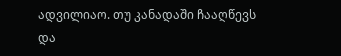ადვილიაო. თუ კანადაში ჩააღწევს და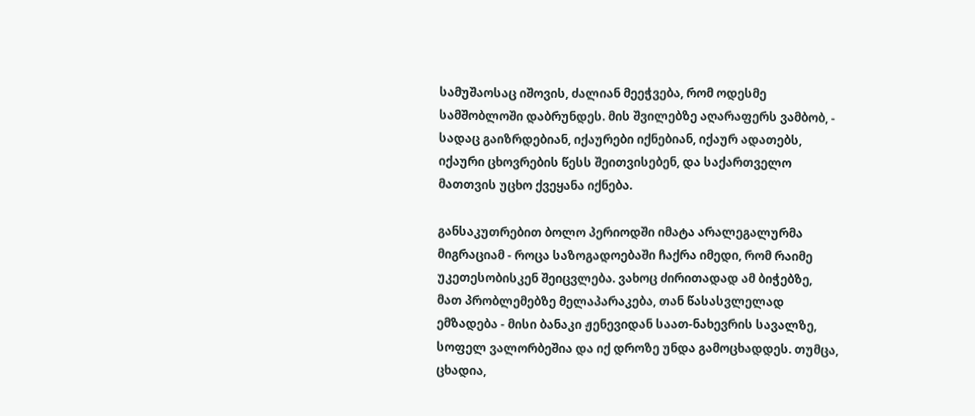სამუშაოსაც იშოვის, ძალიან მეეჭვება, რომ ოდესმე სამშობლოში დაბრუნდეს. მის შვილებზე აღარაფერს ვამბობ, - სადაც გაიზრდებიან, იქაურები იქნებიან, იქაურ ადათებს, იქაური ცხოვრების წესს შეითვისებენ, და საქართველო მათთვის უცხო ქვეყანა იქნება.

განსაკუთრებით ბოლო პერიოდში იმატა არალეგალურმა მიგრაციამ - როცა საზოგადოებაში ჩაქრა იმედი, რომ რაიმე უკეთესობისკენ შეიცვლება. ვახოც ძირითადად ამ ბიჭებზე, მათ პრობლემებზე მელაპარაკება, თან წასასვლელად ემზადება - მისი ბანაკი ჟენევიდან საათ-ნახევრის სავალზე, სოფელ ვალორბეშია და იქ დროზე უნდა გამოცხადდეს. თუმცა, ცხადია,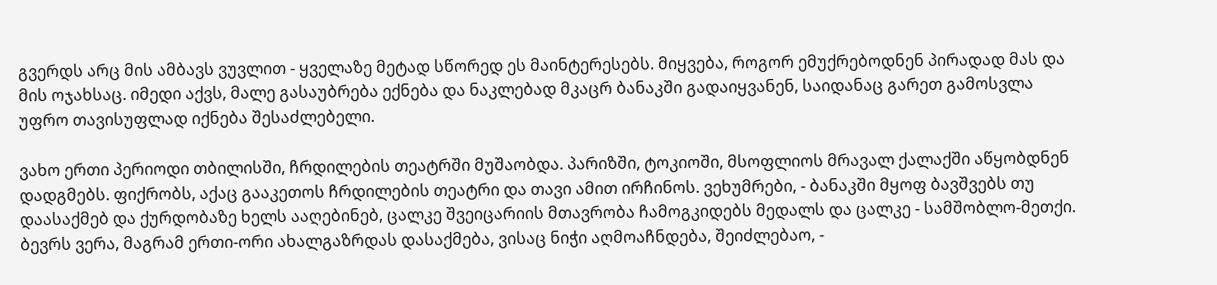გვერდს არც მის ამბავს ვუვლით - ყველაზე მეტად სწორედ ეს მაინტერესებს. მიყვება, როგორ ემუქრებოდნენ პირადად მას და მის ოჯახსაც. იმედი აქვს, მალე გასაუბრება ექნება და ნაკლებად მკაცრ ბანაკში გადაიყვანენ, საიდანაც გარეთ გამოსვლა უფრო თავისუფლად იქნება შესაძლებელი.

ვახო ერთი პერიოდი თბილისში, ჩრდილების თეატრში მუშაობდა. პარიზში, ტოკიოში, მსოფლიოს მრავალ ქალაქში აწყობდნენ დადგმებს. ფიქრობს, აქაც გააკეთოს ჩრდილების თეატრი და თავი ამით ირჩინოს. ვეხუმრები, - ბანაკში მყოფ ბავშვებს თუ დაასაქმებ და ქურდობაზე ხელს ააღებინებ, ცალკე შვეიცარიის მთავრობა ჩამოგკიდებს მედალს და ცალკე - სამშობლო-მეთქი. ბევრს ვერა, მაგრამ ერთი-ორი ახალგაზრდას დასაქმება, ვისაც ნიჭი აღმოაჩნდება, შეიძლებაო, -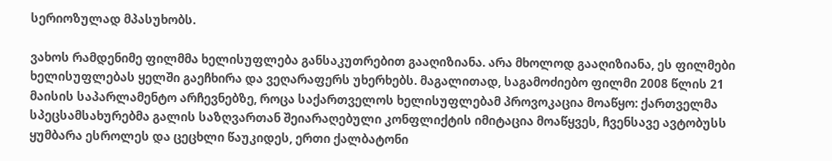სერიოზულად მპასუხობს.

ვახოს რამდენიმე ფილმმა ხელისუფლება განსაკუთრებით გააღიზიანა. არა მხოლოდ გააღიზიანა, ეს ფილმები ხელისუფლებას ყელში გაეჩხირა და ვეღარაფერს უხერხებს. მაგალითად, საგამოძიებო ფილმი 2008 წლის 21 მაისის საპარლამენტო არჩევნებზე, როცა საქართველოს ხელისუფლებამ პროვოკაცია მოაწყო: ქართველმა სპეცსამსახურებმა გალის საზღვართან შეიარაღებული კონფლიქტის იმიტაცია მოაწყვეს, ჩვენსავე ავტობუსს ყუმბარა ესროლეს და ცეცხლი წაუკიდეს, ერთი ქალბატონი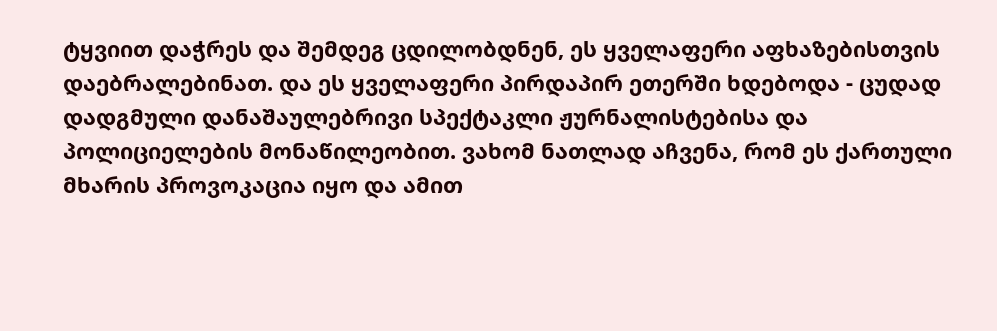ტყვიით დაჭრეს და შემდეგ ცდილობდნენ, ეს ყველაფერი აფხაზებისთვის დაებრალებინათ. და ეს ყველაფერი პირდაპირ ეთერში ხდებოდა - ცუდად დადგმული დანაშაულებრივი სპექტაკლი ჟურნალისტებისა და პოლიციელების მონაწილეობით. ვახომ ნათლად აჩვენა, რომ ეს ქართული მხარის პროვოკაცია იყო და ამით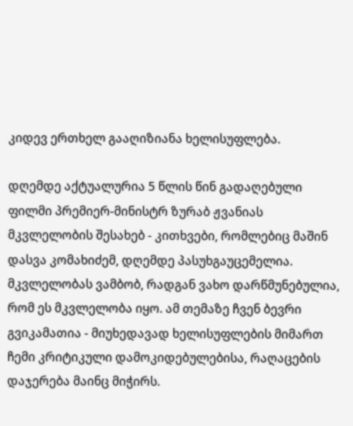კიდევ ერთხელ გააღიზიანა ხელისუფლება.

დღემდე აქტუალურია 5 წლის წინ გადაღებული ფილმი პრემიერ-მინისტრ ზურაბ ჟვანიას მკვლელობის შესახებ - კითხვები, რომლებიც მაშინ დასვა კომახიძემ, დღემდე პასუხგაუცემელია. მკვლელობას ვამბობ, რადგან ვახო დარწმუნებულია, რომ ეს მკვლელობა იყო. ამ თემაზე ჩვენ ბევრი გვიკამათია - მიუხედავად ხელისუფლების მიმართ ჩემი კრიტიკული დამოკიდებულებისა, რაღაცების დაჯერება მაინც მიჭირს.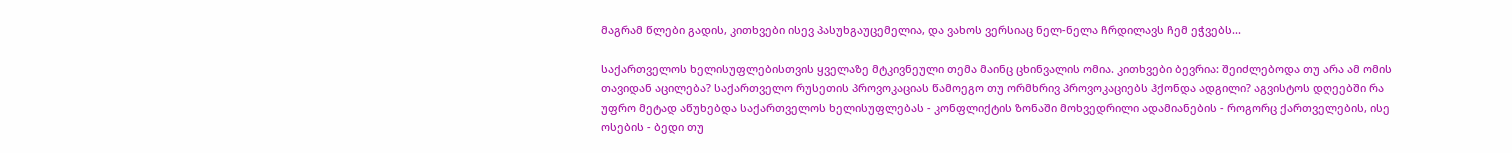მაგრამ წლები გადის, კითხვები ისევ პასუხგაუცემელია, და ვახოს ვერსიაც ნელ-ნელა ჩრდილავს ჩემ ეჭვებს...

საქართველოს ხელისუფლებისთვის ყველაზე მტკივნეული თემა მაინც ცხინვალის ომია. კითხვები ბევრია: შეიძლებოდა თუ არა ამ ომის თავიდან აცილება? საქართველო რუსეთის პროვოკაციას წამოეგო თუ ორმხრივ პროვოკაციებს ჰქონდა ადგილი? აგვისტოს დღეებში რა უფრო მეტად აწუხებდა საქართველოს ხელისუფლებას - კონფლიქტის ზონაში მოხვედრილი ადამიანების - როგორც ქართველების, ისე ოსების - ბედი თუ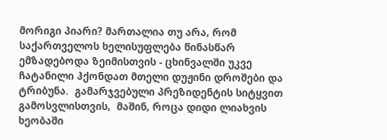მორიგი პიარი? მართალია თუ არა, რომ საქართველოს ხელისუფლება წინასწარ ემზადებოდა ზეიმისთვის - ცხინვალში უკვე ჩატანილი ჰქონდათ მთელი დუჟინი დროშები და ტრიბუნა.  გამარჯვებული პრეზიდენტის სიტყვით გამოსვლისთვის,  მაშინ, როცა დიდი ლიახვის ხეობაში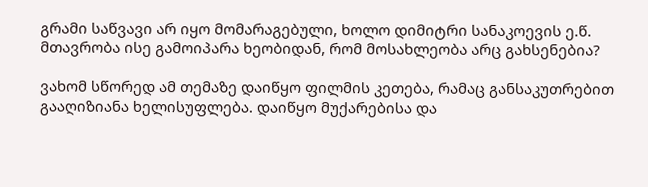გრამი საწვავი არ იყო მომარაგებული, ხოლო დიმიტრი სანაკოევის ე.წ. მთავრობა ისე გამოიპარა ხეობიდან, რომ მოსახლეობა არც გახსენებია?

ვახომ სწორედ ამ თემაზე დაიწყო ფილმის კეთება, რამაც განსაკუთრებით გააღიზიანა ხელისუფლება. დაიწყო მუქარებისა და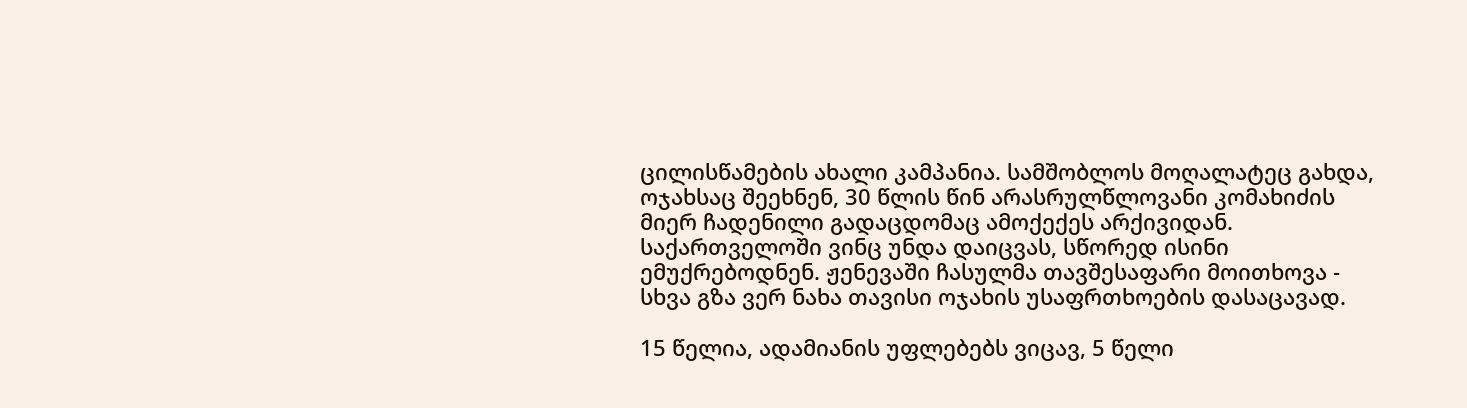ცილისწამების ახალი კამპანია. სამშობლოს მოღალატეც გახდა, ოჯახსაც შეეხნენ, 30 წლის წინ არასრულწლოვანი კომახიძის მიერ ჩადენილი გადაცდომაც ამოქექეს არქივიდან. საქართველოში ვინც უნდა დაიცვას, სწორედ ისინი ემუქრებოდნენ. ჟენევაში ჩასულმა თავშესაფარი მოითხოვა - სხვა გზა ვერ ნახა თავისი ოჯახის უსაფრთხოების დასაცავად.

15 წელია, ადამიანის უფლებებს ვიცავ, 5 წელი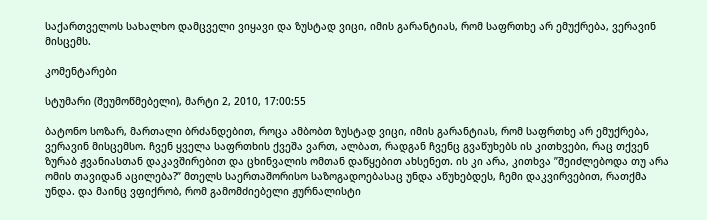საქართველოს სახალხო დამცველი ვიყავი და ზუსტად ვიცი, იმის გარანტიას, რომ საფრთხე არ ემუქრება, ვერავინ მისცემს.

კომენტარები

სტუმარი (შეუმოწმებელი), მარტი 2, 2010, 17:00:55

ბატონო სოზარ, მართალი ბრძანდებით, როცა ამბობთ ზუსტად ვიცი, იმის გარანტიას, რომ საფრთხე არ ემუქრება, ვერავინ მისცემსო. ჩვენ ყველა საფრთხის ქვეშა ვართ, ალბათ, რადგან ჩვენც გვაწუხებს ის კითხვები, რაც თქვენ ზურაბ ჟვანიასთან დაკავშირებით და ცხინვალის ომთან დაწყებით ახსენეთ. ის კი არა, კითხვა ”შეიძლებოდა თუ არა ომის თავიდან აცილება?” მთელს საერთაშორისო საზოგადოებასაც უნდა აწუხებდეს, ჩემი დაკვირვებით, რათქმა უნდა. და მაინც ვფიქრობ, რომ გამომძიებელი ჟურნალისტი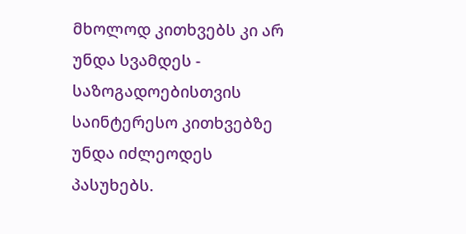მხოლოდ კითხვებს კი არ უნდა სვამდეს - საზოგადოებისთვის საინტერესო კითხვებზე უნდა იძლეოდეს პასუხებს.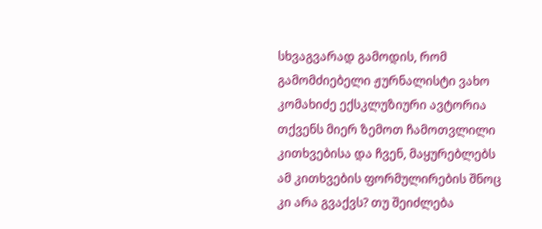სხვაგვარად გამოდის, რომ გამომძიებელი ჟურნალისტი ვახო კომახიძე ექსკლუზიური ავტორია თქვენს მიერ ზემოთ ჩამოთვლილი კითხვებისა და ჩვენ, მაყურებლებს ამ კითხვების ფორმულირების შნოც კი არა გვაქვს? თუ შეიძლება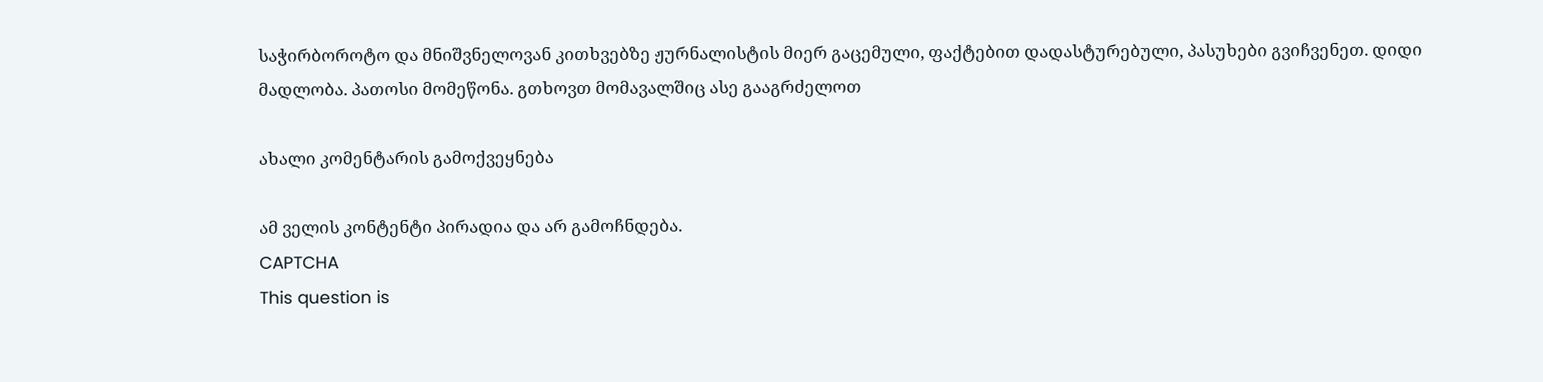საჭირბოროტო და მნიშვნელოვან კითხვებზე ჟურნალისტის მიერ გაცემული, ფაქტებით დადასტურებული, პასუხები გვიჩვენეთ. დიდი მადლობა. პათოსი მომეწონა. გთხოვთ მომავალშიც ასე გააგრძელოთ

ახალი კომენტარის გამოქვეყნება

ამ ველის კონტენტი პირადია და არ გამოჩნდება.
CAPTCHA
This question is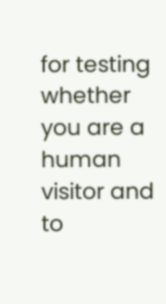for testing whether you are a human visitor and to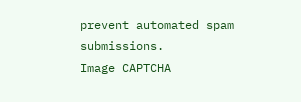prevent automated spam submissions.
Image CAPTCHA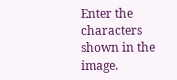Enter the characters shown in the image.